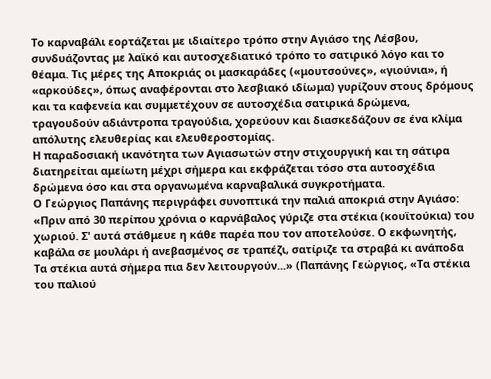Το καρναβάλι εορτάζεται με ιδιαίτερο τρόπο στην Αγιάσο της Λέσβου, συνδυάζοντας με λαϊκό και αυτοσχεδιατικό τρόπο το σατιρικό λόγο και το θέαμα. Τις μέρες της Αποκριάς οι μασκαράδες («μουτσούνες», «γιούνια», ή «αρκούδες», όπως αναφέρονται στο λεσβιακό ιδίωμα) γυρίζουν στους δρόμους και τα καφενεία και συμμετέχουν σε αυτοσχέδια σατιρικά δρώμενα, τραγουδούν αδιάντροπα τραγούδια, χορεύουν και διασκεδάζουν σε ένα κλίμα απόλυτης ελευθερίας και ελευθεροστομίας.
Η παραδοσιακή ικανότητα των Αγιασωτών στην στιχουργική και τη σάτιρα διατηρείται αμείωτη μέχρι σήμερα και εκφράζεται τόσο στα αυτοσχέδια δρώμενα όσο και στα οργανωμένα καρναβαλικά συγκροτήματα.
Ο Γεώργιος Παπάνης περιγράφει συνοπτικά την παλιά αποκριά στην Αγιάσο: «Πριν από 30 περίπου χρόνια ο καρνάβαλος γύριζε στα στέκια (κουϊτούκια) του χωριού. Σ' αυτά στάθμευε η κάθε παρέα που τον αποτελούσε. Ο εκφωνητής, καβάλα σε μουλάρι ή ανεβασμένος σε τραπέζι, σατίριζε τα στραβά κι ανάποδα Τα στέκια αυτά σήμερα πια δεν λειτουργούν...» (Παπάνης Γεώργιος, «Τα στέκια του παλιού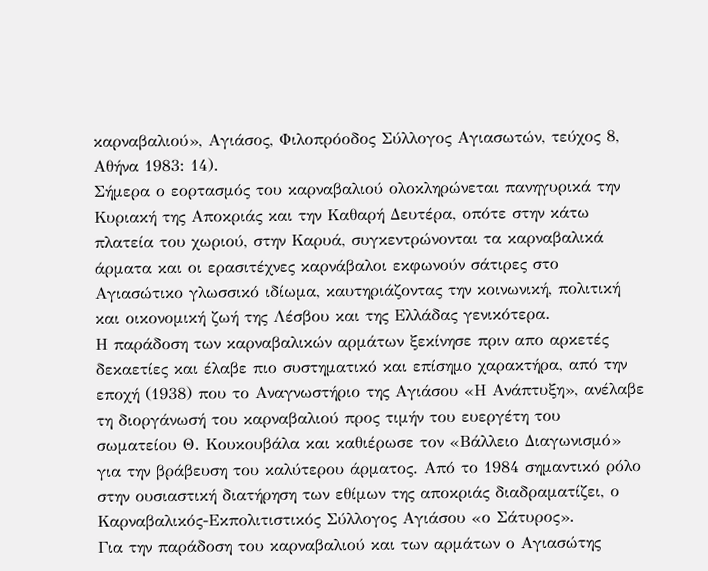καρναβαλιού», Αγιάσος, Φιλοπρόοδος Σύλλογος Αγιασωτών, τεύχος 8, Αθήνα 1983: 14).
Σήμερα ο εορτασμός του καρναβαλιού ολοκληρώνεται πανηγυρικά την Κυριακή της Αποκριάς και την Καθαρή Δευτέρα, οπότε στην κάτω πλατεία του χωριού, στην Καρυά, συγκεντρώνονται τα καρναβαλικά άρματα και οι ερασιτέχνες καρνάβαλοι εκφωνούν σάτιρες στο Αγιασώτικο γλωσσικό ιδίωμα, καυτηριάζοντας την κοινωνική, πολιτική και οικονομική ζωή της Λέσβου και της Ελλάδας γενικότερα.
Η παράδοση των καρναβαλικών αρμάτων ξεκίνησε πριν απο αρκετές δεκαετίες και έλαβε πιο συστηματικό και επίσημο χαρακτήρα, από την εποχή (1938) που το Αναγνωστήριο της Αγιάσου «Η Ανάπτυξη», ανέλαβε τη διοργάνωσή του καρναβαλιού προς τιμήν του ευεργέτη του σωματείου Θ. Κουκουβάλα και καθιέρωσε τον «Βάλλειο Διαγωνισμό» για την βράβευση του καλύτερου άρματος. Από το 1984 σημαντικό ρόλο στην ουσιαστική διατήρηση των εθίμων της αποκριάς διαδραματίζει, ο Καρναβαλικός-Εκπολιτιστικός Σύλλογος Αγιάσου «ο Σάτυρος».
Για την παράδοση του καρναβαλιού και των αρμάτων ο Αγιασώτης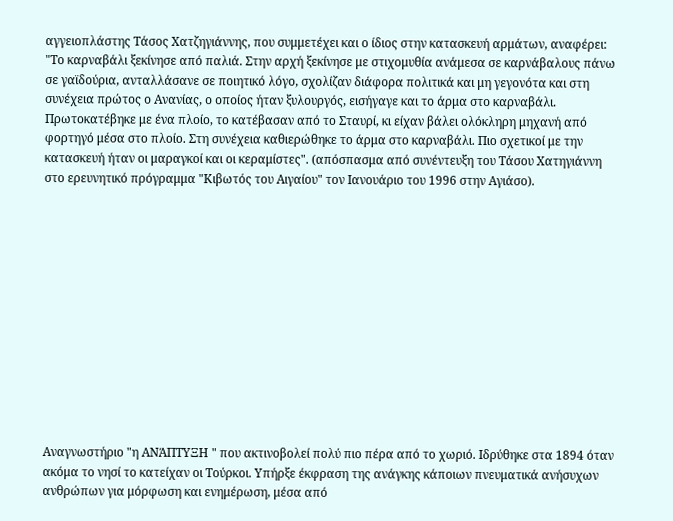αγγειοπλάστης Τάσος Χατζηγιάννης, που συμμετέχει και ο ίδιος στην κατασκευή αρμάτων, αναφέρει: "Το καρναβάλι ξεκίνησε από παλιά. Στην αρχή ξεκίνησε με στιχομυθία ανάμεσα σε καρνάβαλους πάνω σε γαϊδούρια, ανταλλάσανε σε ποιητικό λόγο, σχολίζαν διάφορα πολιτικά και μη γεγονότα και στη συνέχεια πρώτος ο Ανανίας, ο οποίος ήταν ξυλουργός, εισήγαγε και το άρμα στο καρναβάλι. Πρωτοκατέβηκε με ένα πλοίο, το κατέβασαν από το Σταυρί, κι είχαν βάλει ολόκληρη μηχανή από φορτηγό μέσα στο πλοίο. Στη συνέχεια καθιερώθηκε το άρμα στο καρναβάλι. Πιο σχετικοί με την κατασκευή ήταν οι μαραγκοί και οι κεραμίστες". (απόσπασμα από συνέντευξη του Τάσου Χατηγιάννη στο ερευνητικό πρόγραμμα "Κιβωτός του Αιγαίου" τον Ιανουάριο του 1996 στην Αγιάσο).













Αναγνωστήριο "η ΑΝΆΠΤΥΞΗ " που ακτινοβολεί πολύ πιο πέρα από το χωριό. Ιδρύθηκε στα 1894 όταν ακόμα το νησί το κατείχαν οι Τούρκοι. Υπήρξε έκφραση της ανάγκης κάποιων πνευματικά ανήσυχων ανθρώπων για μόρφωση και ενημέρωση, μέσα από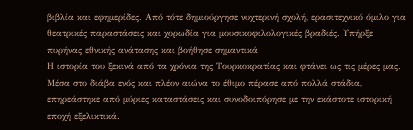βιβλία και εφημερίδες. Από τότε δημιούργησε νυχτερινή σχολή, ερασιτεχνικό όμιλο για θεατρικές παραστάσεις και χορωδία για μουσικοφιλολογικές βραδιές. Υπήρξε πυρήνας εθνικής ανάτασης και βοήθησε σημαντικά
Η ιστορία του ξεκινά από τα χρόνια της Τουρκοκρατίας και φτάνει ως τις μέρες μας. Μέσα στο διάβα ενός και πλέον αιώνα το έθιμο πέρασε από πολλά στάδια, επηρεάστηκε από μύριες καταστάσεις και συνοδοιπόρησε με την εκάστοτε ιστορική εποχή εξελικτικά.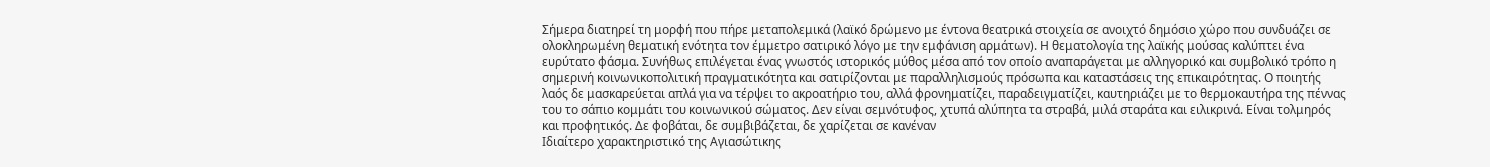Σήμερα διατηρεί τη μορφή που πήρε μεταπολεμικά (λαϊκό δρώμενο με έντονα θεατρικά στοιχεία σε ανοιχτό δημόσιο χώρο που συνδυάζει σε ολοκληρωμένη θεματική ενότητα τον έμμετρο σατιρικό λόγο με την εμφάνιση αρμάτων). Η θεματολογία της λαϊκής μούσας καλύπτει ένα ευρύτατο φάσμα. Συνήθως επιλέγεται ένας γνωστός ιστορικός μύθος μέσα από τον οποίο αναπαράγεται με αλληγορικό και συμβολικό τρόπο η σημερινή κοινωνικοπολιτική πραγματικότητα και σατιρίζονται με παραλληλισμούς πρόσωπα και καταστάσεις της επικαιρότητας. Ο ποιητής λαός δε μασκαρεύεται απλά για να τέρψει το ακροατήριο του, αλλά φρονηματίζει, παραδειγματίζει, καυτηριάζει με το θερμοκαυτήρα της πέννας του το σάπιο κομμάτι του κοινωνικού σώματος. Δεν είναι σεμνότυφος, χτυπά αλύπητα τα στραβά, μιλά σταράτα και ειλικρινά. Είναι τολμηρός και προφητικός. Δε φοβάται, δε συμβιβάζεται, δε χαρίζεται σε κανέναν
Ιδιαίτερο χαρακτηριστικό της Αγιασώτικης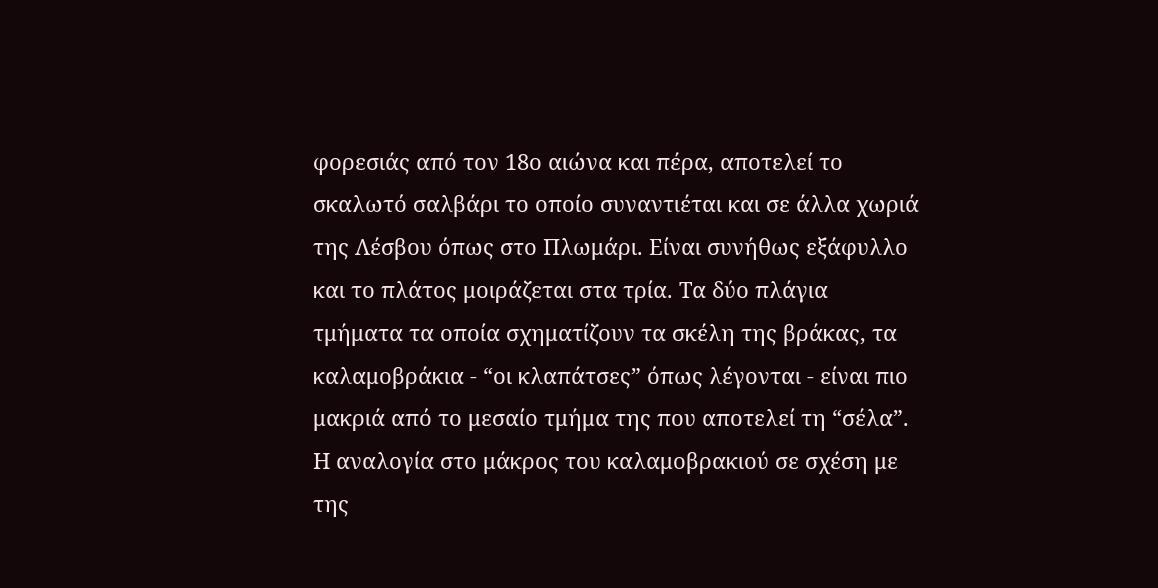φορεσιάς από τον 18ο αιώνα και πέρα, αποτελεί το σκαλωτό σαλβάρι το οποίο συναντιέται και σε άλλα χωριά της Λέσβου όπως στο Πλωμάρι. Είναι συνήθως εξάφυλλο και το πλάτος μοιράζεται στα τρία. Τα δύο πλάγια τμήματα τα οποία σχηματίζουν τα σκέλη της βράκας, τα καλαμοβράκια - “οι κλαπάτσες” όπως λέγονται - είναι πιο μακριά από το μεσαίο τμήμα της που αποτελεί τη “σέλα”. Η αναλογία στο μάκρος του καλαμοβρακιού σε σχέση με της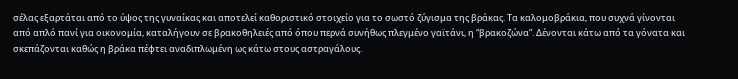σέλας εξαρτάται από το ύψος της γυναίκας και αποτελεί καθοριστικό στοιχείο για το σωστό ζύγισμα της βράκας. Τα καλομοβράκια, που συχνά γίνονται από απλό πανί για οικονομία, καταλήγουν σε βρακοθηλειές από όπου περνά συνήθως πλεγμένο γαϊτάνι, η “βρακοζώνα”. Δένονται κάτω από τα γόνατα και σκεπάζονται καθώς η βράκα πέφτει αναδιπλωμένη ως κάτω στους αστραγάλους.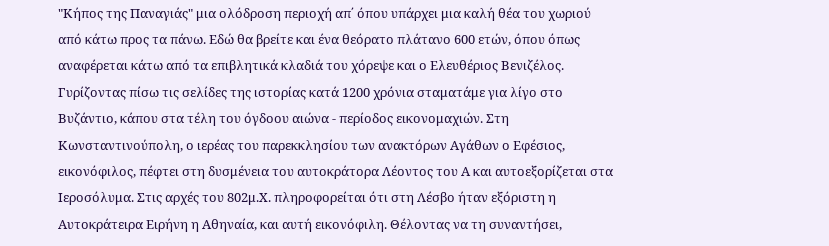"Κήπος της Παναγιάς" μια ολόδροση περιοχή απ΄ όπου υπάρχει μια καλή θέα του χωριού από κάτω προς τα πάνω. Εδώ θα βρείτε και ένα θεόρατο πλάτανο 600 ετών, όπου όπως αναφέρεται κάτω από τα επιβλητικά κλαδιά του χόρεψε και ο Ελευθέριος Βενιζέλος.
Γυρίζοντας πίσω τις σελίδες της ιστορίας κατά 1200 χρόνια σταματάμε για λίγο στο Βυζάντιο, κάπου στα τέλη του όγδοου αιώνα - περίοδος εικονομαχιών. Στη Κωνσταντινούπολη, ο ιερέας του παρεκκλησίου των ανακτόρων Αγάθων ο Εφέσιος, εικονόφιλος, πέφτει στη δυσμένεια του αυτοκράτορα Λέοντος του Α και αυτοεξορίζεται στα Ιεροσόλυμα. Στις αρχές του 802μ.Χ. πληροφορείται ότι στη Λέσβο ήταν εξόριστη η Αυτοκράτειρα Ειρήνη η Αθηναία, και αυτή εικονόφιλη. Θέλοντας να τη συναντήσει,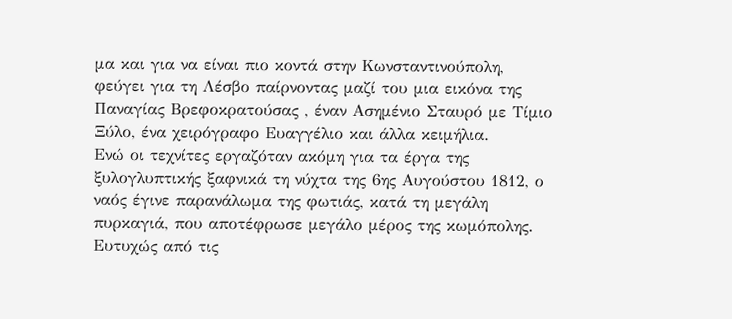μα και για να είναι πιο κοντά στην Κωνσταντινούπολη, φεύγει για τη Λέσβο παίρνοντας μαζί του μια εικόνα της Παναγίας Βρεφοκρατούσας , έναν Ασημένιο Σταυρό με Τίμιο Ξύλο, ένα χειρόγραφο Ευαγγέλιο και άλλα κειμήλια.
Ενώ οι τεχνίτες εργαζόταν ακόμη για τα έργα της ξυλογλυπτικής ξαφνικά τη νύχτα της 6ης Αυγούστου 1812, ο ναός έγινε παρανάλωμα της φωτιάς, κατά τη μεγάλη πυρκαγιά, που αποτέφρωσε μεγάλο μέρος της κωμόπολης. Ευτυχώς από τις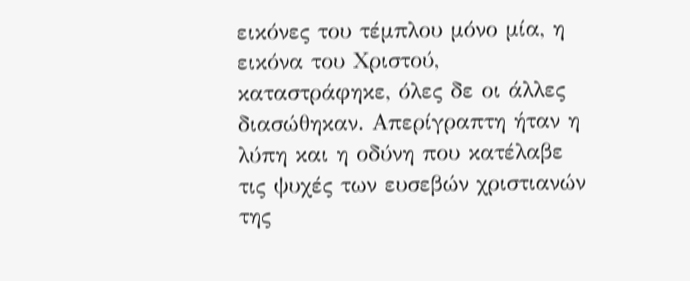εικόνες του τέμπλου μόνο μία, η εικόνα του Χριστού, καταστράφηκε, όλες δε οι άλλες διασώθηκαν. Απερίγραπτη ήταν η λύπη και η οδύνη που κατέλαβε τις ψυχές των ευσεβών χριστιανών της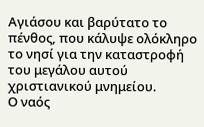Αγιάσου και βαρύτατο το πένθος, που κάλυψε ολόκληρο το νησί για την καταστροφή του μεγάλου αυτού χριστιανικού μνημείου.
Ο ναός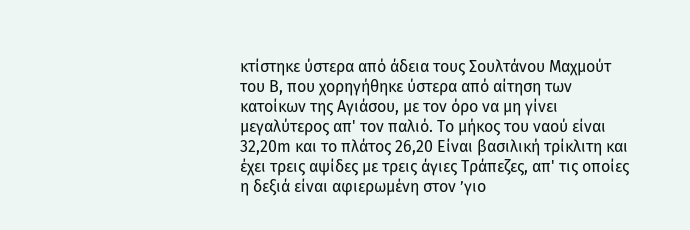κτίστηκε ύστερα από άδεια τους Σουλτάνου Μαχμούτ του Β, που χορηγήθηκε ύστερα από αίτηση των κατοίκων της Αγιάσου, με τον όρο να μη γίνει μεγαλύτερος απ' τον παλιό. Το μήκος του ναού είναι 32,20m και το πλάτος 26,20 Είναι βασιλική τρίκλιτη και έχει τρεις αψίδες με τρεις άγιες Τράπεζες, απ' τις οποίες η δεξιά είναι αφιερωμένη στον ’γιο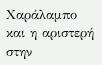Χαράλαμπο και η αριστερή στην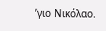’γιο Νικόλαο.